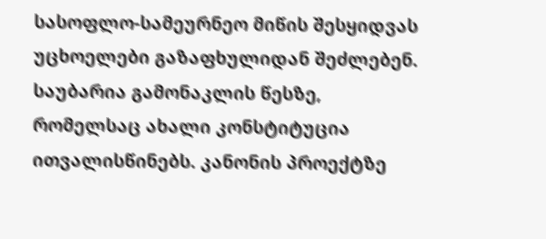სასოფლო-სამეურნეო მიწის შესყიდვას უცხოელები გაზაფხულიდან შეძლებენ. საუბარია გამონაკლის წესზე, რომელსაც ახალი კონსტიტუცია ითვალისწინებს. კანონის პროექტზე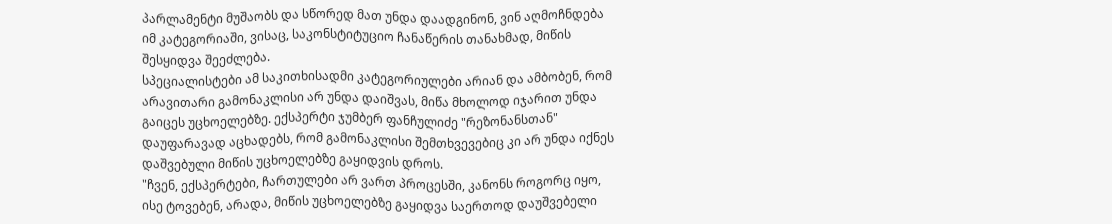პარლამენტი მუშაობს და სწორედ მათ უნდა დაადგინონ, ვინ აღმოჩნდება იმ კატეგორიაში, ვისაც, საკონსტიტუციო ჩანაწერის თანახმად, მიწის შესყიდვა შეეძლება.
სპეციალისტები ამ საკითხისადმი კატეგორიულები არიან და ამბობენ, რომ არავითარი გამონაკლისი არ უნდა დაიშვას, მიწა მხოლოდ იჯარით უნდა გაიცეს უცხოელებზე. ექსპერტი ჯუმბერ ფანჩულიძე "რეზონანსთან" დაუფარავად აცხადებს, რომ გამონაკლისი შემთხვევებიც კი არ უნდა იქნეს დაშვებული მიწის უცხოელებზე გაყიდვის დროს.
"ჩვენ, ექსპერტები, ჩართულები არ ვართ პროცესში, კანონს როგორც იყო, ისე ტოვებენ, არადა, მიწის უცხოელებზე გაყიდვა საერთოდ დაუშვებელი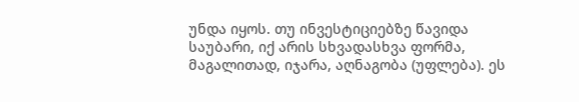უნდა იყოს. თუ ინვესტიციებზე წავიდა საუბარი, იქ არის სხვადასხვა ფორმა, მაგალითად, იჯარა, აღნაგობა (უფლება). ეს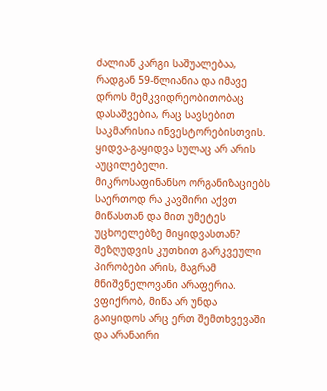ძალიან კარგი საშუალებაა, რადგან 59-წლიანია და იმავე დროს მემკვიდრეობითობაც დასაშვებია, რაც სავსებით საკმარისია ინვესტორებისთვის. ყიდვა-გაყიდვა სულაც არ არის აუცილებელი.
მიკროსაფინანსო ორგანიზაციებს საერთოდ რა კავშირი აქვთ მიწასთან და მით უმეტეს უცხოელებზე მიყიდვასთან? შეზღუდვის კუთხით გარკვეული პირობები არის, მაგრამ მნიშვნელოვანი არაფერია. ვფიქრობ, მიწა არ უნდა გაიყიდოს არც ერთ შემთხვევაში და არანაირი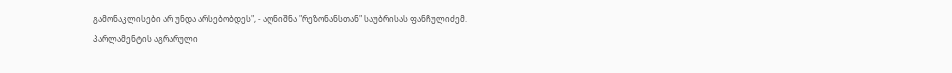გამონაკლისები არ უნდა არსებობდეს", - აღნიშნა "რეზონანსთან" საუბრისას ფანჩულიძემ.
პარლამენტის აგრარული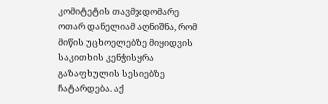კომიტეტის თავმჯდომარე ოთარ დანელიამ აღნიშნა, რომ მიწის უცხოელებზე მიყიდვის საკითხის კენჭისყრა გაზაფხულის სესიებზე ჩატარდება. აქ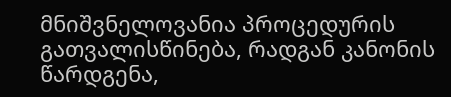მნიშვნელოვანია პროცედურის გათვალისწინება, რადგან კანონის წარდგენა,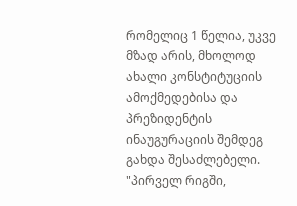რომელიც 1 წელია, უკვე მზად არის, მხოლოდ ახალი კონსტიტუციის ამოქმედებისა და პრეზიდენტის ინაუგურაციის შემდეგ გახდა შესაძლებელი.
"პირველ რიგში,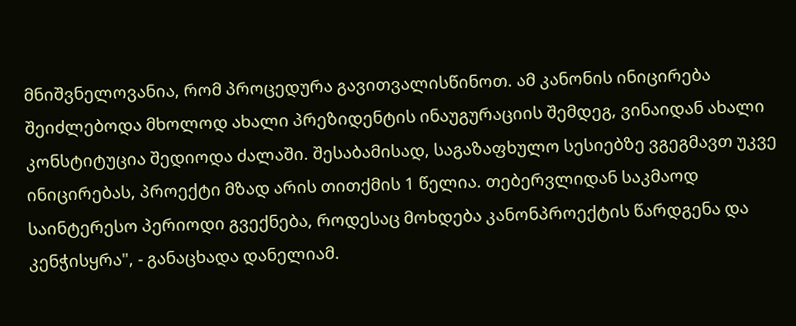მნიშვნელოვანია, რომ პროცედურა გავითვალისწინოთ. ამ კანონის ინიცირება შეიძლებოდა მხოლოდ ახალი პრეზიდენტის ინაუგურაციის შემდეგ, ვინაიდან ახალი კონსტიტუცია შედიოდა ძალაში. შესაბამისად, საგაზაფხულო სესიებზე ვგეგმავთ უკვე ინიცირებას, პროექტი მზად არის თითქმის 1 წელია. თებერვლიდან საკმაოდ საინტერესო პერიოდი გვექნება, როდესაც მოხდება კანონპროექტის წარდგენა და კენჭისყრა", - განაცხადა დანელიამ.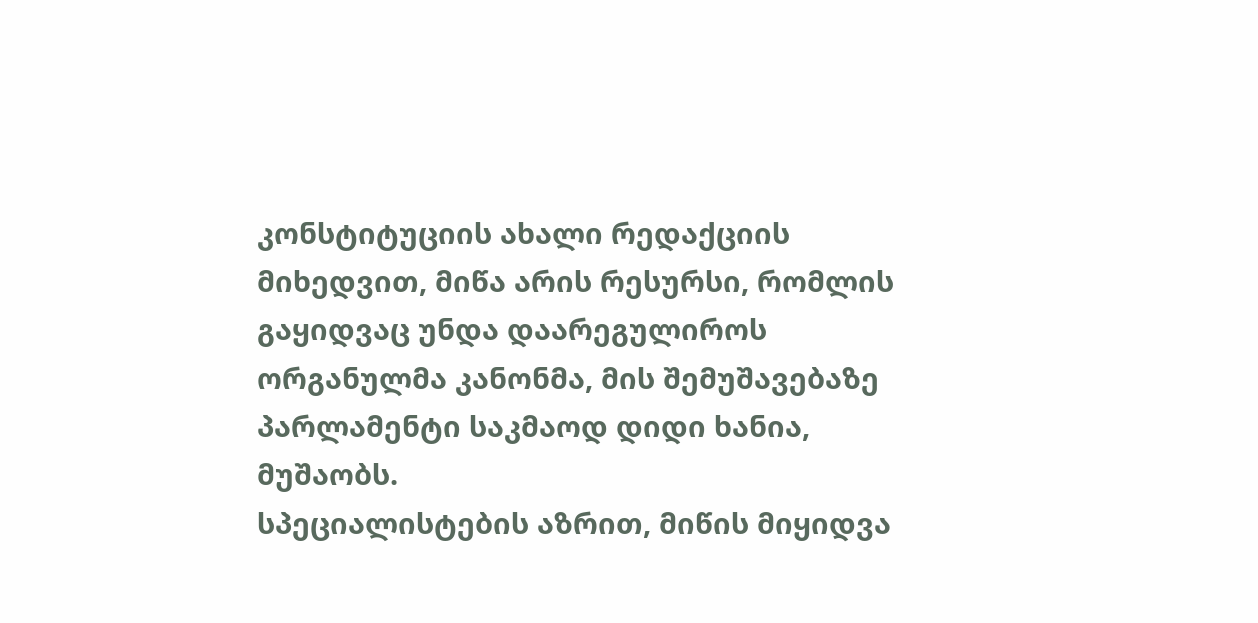კონსტიტუციის ახალი რედაქციის მიხედვით, მიწა არის რესურსი, რომლის გაყიდვაც უნდა დაარეგულიროს ორგანულმა კანონმა, მის შემუშავებაზე პარლამენტი საკმაოდ დიდი ხანია, მუშაობს.
სპეციალისტების აზრით, მიწის მიყიდვა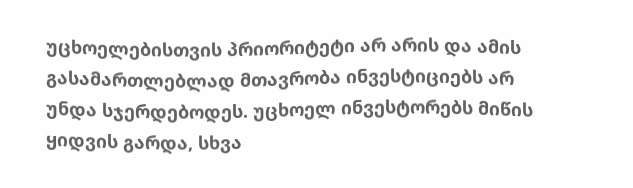უცხოელებისთვის პრიორიტეტი არ არის და ამის გასამართლებლად მთავრობა ინვესტიციებს არ უნდა სჯერდებოდეს. უცხოელ ინვესტორებს მიწის ყიდვის გარდა, სხვა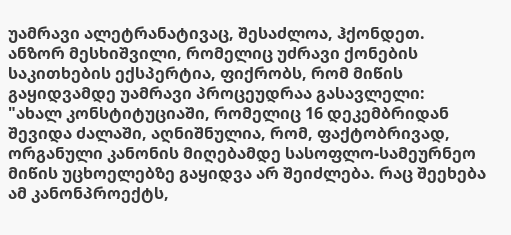უამრავი ალეტრანატივაც, შესაძლოა, ჰქონდეთ.
ანზორ მესხიშვილი, რომელიც უძრავი ქონების საკითხების ექსპერტია, ფიქრობს, რომ მიწის გაყიდვამდე უამრავი პროცეუდრაა გასავლელი:
"ახალ კონსტიტუციაში, რომელიც 16 დეკემბრიდან შევიდა ძალაში, აღნიშნულია, რომ, ფაქტობრივად, ორგანული კანონის მიღებამდე სასოფლო-სამეურნეო მიწის უცხოელებზე გაყიდვა არ შეიძლება. რაც შეეხება ამ კანონპროექტს,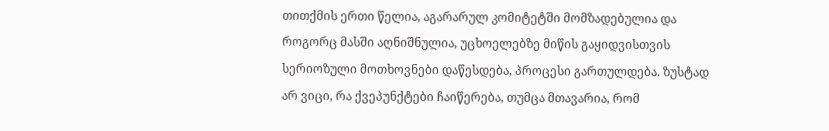თითქმის ერთი წელია, აგარარულ კომიტეტში მომზადებულია და როგორც მასში აღნიშნულია, უცხოელებზე მიწის გაყიდვისთვის სერიოზული მოთხოვნები დაწესდება, პროცესი გართულდება. ზუსტად არ ვიცი, რა ქვეპუნქტები ჩაიწერება, თუმცა მთავარია, რომ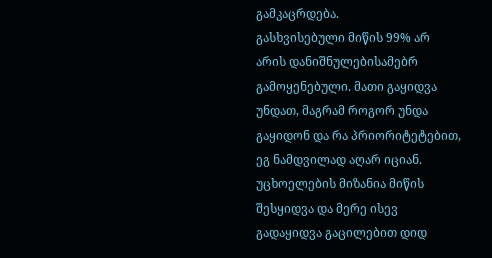გამკაცრდება.
გასხვისებული მიწის 99% არ არის დანიშნულებისამებრ გამოყენებული. მათი გაყიდვა უნდათ, მაგრამ როგორ უნდა გაყიდონ და რა პრიორიტეტებით, ეგ ნამდვილად აღარ იციან. უცხოელების მიზანია მიწის შესყიდვა და მერე ისევ გადაყიდვა გაცილებით დიდ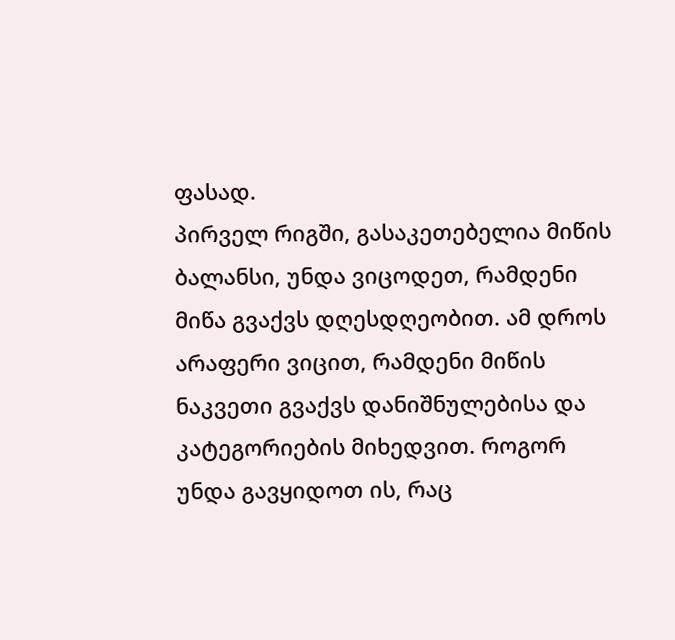ფასად.
პირველ რიგში, გასაკეთებელია მიწის ბალანსი, უნდა ვიცოდეთ, რამდენი მიწა გვაქვს დღესდღეობით. ამ დროს არაფერი ვიცით, რამდენი მიწის ნაკვეთი გვაქვს დანიშნულებისა და კატეგორიების მიხედვით. როგორ უნდა გავყიდოთ ის, რაც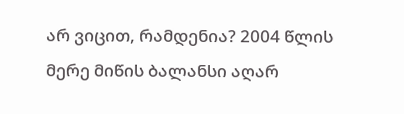არ ვიცით, რამდენია? 2004 წლის მერე მიწის ბალანსი აღარ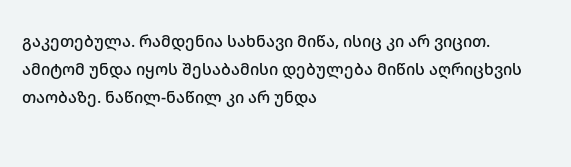გაკეთებულა. რამდენია სახნავი მიწა, ისიც კი არ ვიცით.
ამიტომ უნდა იყოს შესაბამისი დებულება მიწის აღრიცხვის თაობაზე. ნაწილ-ნაწილ კი არ უნდა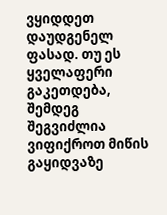ვყიდდეთ დაუდგენელ ფასად. თუ ეს ყველაფერი გაკეთდება, შემდეგ შეგვიძლია ვიფიქროთ მიწის გაყიდვაზე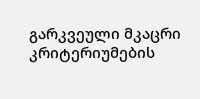გარკვეული მკაცრი კრიტერიუმების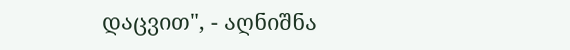დაცვით", - აღნიშნა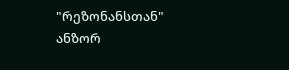"რეზონანსთან" ანზორ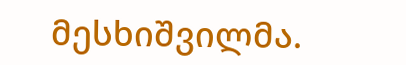მესხიშვილმა.